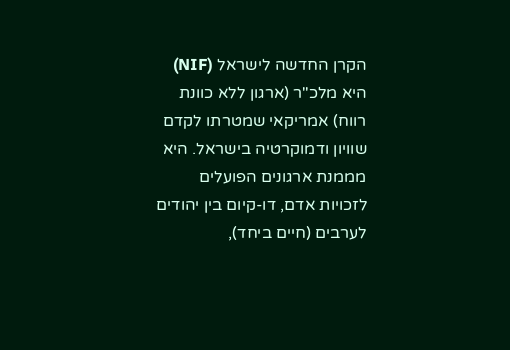הקרן החדשה לישראל (NIF) היא מלכ"ר (ארגון ללא כוונת רווח) אמריקאי שמטרתו לקדם שוויון ודמוקרטיה בישראל. היא מממנת ארגונים הפועלים לזכויות אדם, דו-קיום בין יהודים לערבים (חיים ביחד),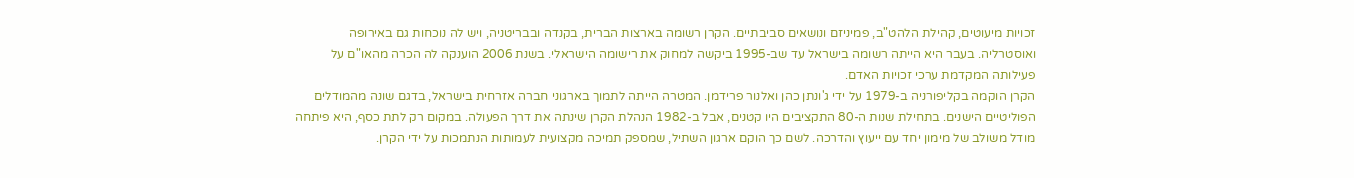זכויות מיעוטים, קהילת הלהט"ב, פמיניזם ונושאים סביבתיים. הקרן רשומה בארצות הברית, בקנדה ובבריטניה, ויש לה נוכחות גם באירופה ואוסטרליה. בעבר היא הייתה רשומה בישראל עד שב-1995 ביקשה למחוק את רישומה הישראלי. בשנת 2006 הוענקה לה הכרה מהאו"ם על פעילותה המקדמת ערכי זכויות האדם.
הקרן הוקמה בקליפורניה ב-1979 על ידי ג'ונתן כהן ואלנור פרידמן. המטרה הייתה לתמוך בארגוני חברה אזרחית בישראל, בדגם שונה מהמודלים הפוליטיים הישנים. בתחילת שנות ה-80 התקציבים היו קטנים, אבל ב-1982 הנהלת הקרן שינתה את דרך הפעולה. במקום רק לתת כסף, היא פיתחה מודל משולב של מימון יחד עם ייעוץ והדרכה. לשם כך הוקם ארגון השתיל, שמספק תמיכה מקצועית לעמותות הנתמכות על ידי הקרן.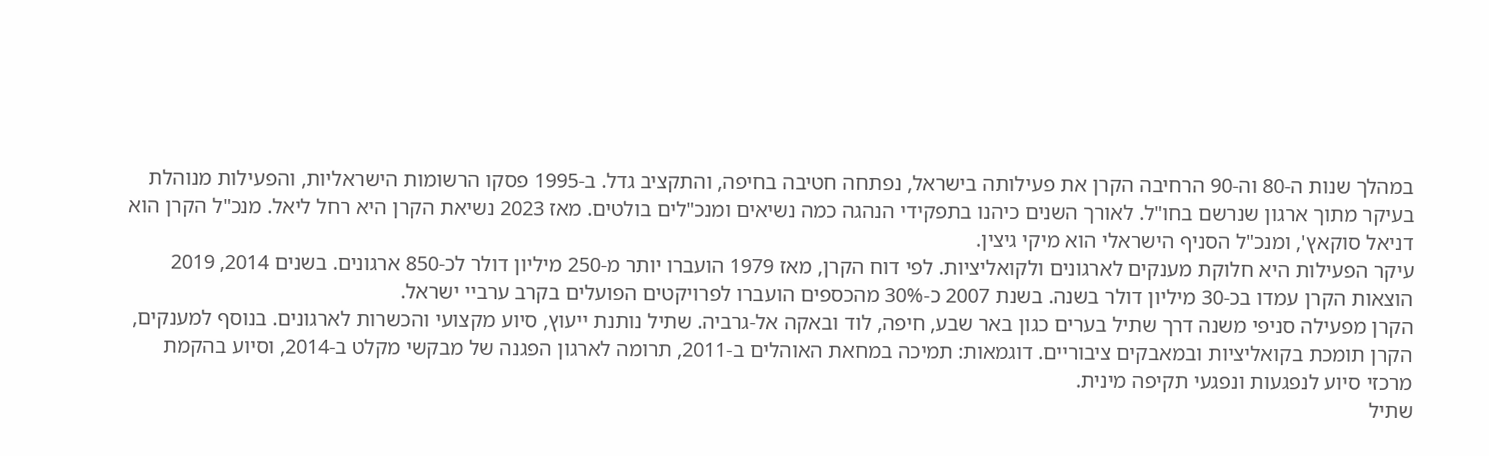במהלך שנות ה-80 וה-90 הרחיבה הקרן את פעילותה בישראל, נפתחה חטיבה בחיפה, והתקציב גדל. ב-1995 פסקו הרשומות הישראליות, והפעילות מנוהלת בעיקר מתוך ארגון שנרשם בחו"ל. לאורך השנים כיהנו בתפקידי הנהגה כמה נשיאים ומנכ"לים בולטים. מאז 2023 נשיאת הקרן היא רחל ליאל. מנכ"ל הקרן הוא דניאל סוקאץ', ומנכ"ל הסניף הישראלי הוא מיקי גיצין.
עיקר הפעילות היא חלוקת מענקים לארגונים ולקואליציות. לפי דוח הקרן, מאז 1979 הועברו יותר מ-250 מיליון דולר לכ-850 ארגונים. בשנים 2014, 2019 הוצאות הקרן עמדו בכ-30 מיליון דולר בשנה. בשנת 2007 כ-30% מהכספים הועברו לפרויקטים הפועלים בקרב ערביי ישראל.
הקרן מפעילה סניפי משנה דרך שתיל בערים כגון באר שבע, חיפה, לוד ובאקה אל-גרביה. שתיל נותנת ייעוץ, סיוע מקצועי והכשרות לארגונים. בנוסף למענקים, הקרן תומכת בקואליציות ובמאבקים ציבוריים. דוגמאות: תמיכה במחאת האוהלים ב-2011, תרומה לארגון הפגנה של מבקשי מקלט ב-2014, וסיוע בהקמת מרכזי סיוע לנפגעות ונפגעי תקיפה מינית.
שתיל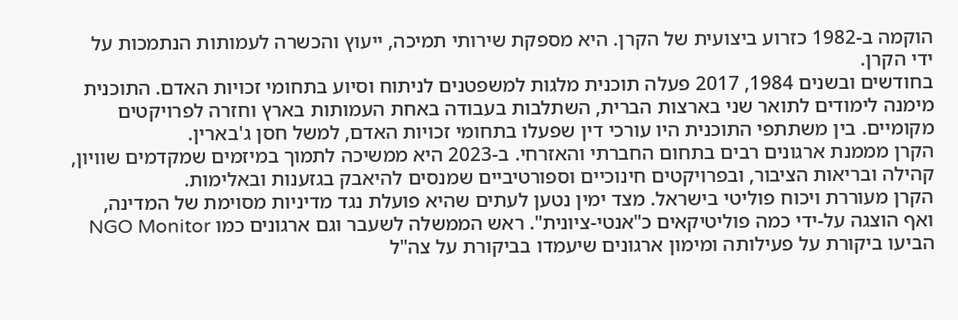הוקמה ב-1982 כזרוע ביצועית של הקרן. היא מספקת שירותי תמיכה, ייעוץ והכשרה לעמותות הנתמכות על ידי הקרן.
בחודשים ובשנים 1984, 2017 פעלה תוכנית מלגות למשפטנים לניתוח וסיוע בתחומי זכויות האדם. התוכנית מימנה לימודים לתואר שני בארצות הברית, השתלבות בעבודה באחת העמותות בארץ וחזרה לפרויקטים מקומיים. בין משתתפי התוכנית היו עורכי דין שפעלו בתחומי זכויות האדם, למשל חסן ג'בארין.
הקרן מממנת ארגונים רבים בתחום החברתי והאזרחי. ב-2023 היא ממשיכה לתמוך במיזמים שמקדמים שוויון, קהילה ובריאות הציבור, ובפרויקטים חינוכיים וספורטיביים שמנסים להיאבק בגזענות ובאלימות.
הקרן מעוררת ויכוח פוליטי בישראל. מצד ימין נטען לעתים שהיא פועלת נגד מדיניות מסוימת של המדינה, ואף הוצגה על-ידי כמה פוליטיקאים כ"אנטי-ציונית". ראש הממשלה לשעבר וגם ארגונים כמו NGO Monitor הביעו ביקורת על פעילותה ומימון ארגונים שיעמדו בביקורת על צה"ל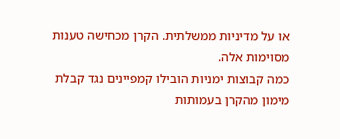או על מדיניות ממשלתית. הקרן מכחישה טענות מסוימות אלה.
כמה קבוצות ימניות הובילו קמפיינים נגד קבלת מימון מהקרן בעמותות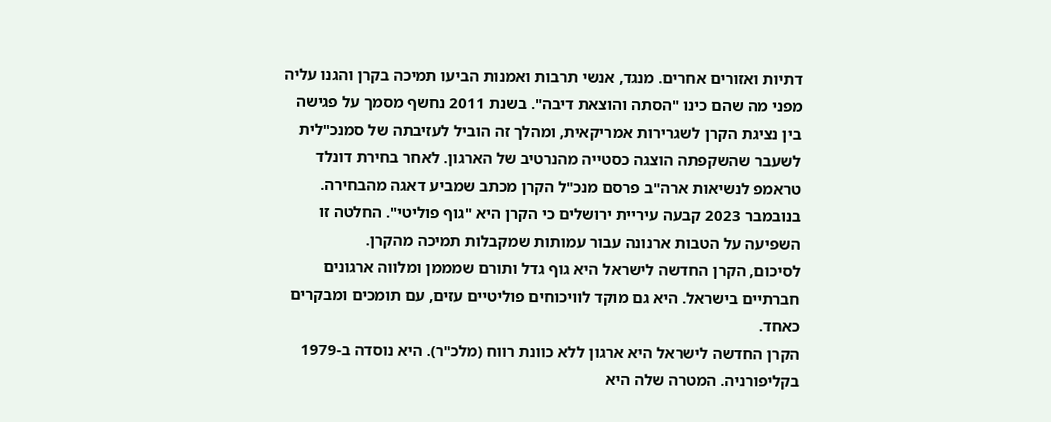דתיות ואזורים אחרים. מנגד, אנשי תרבות ואמנות הביעו תמיכה בקרן והגנו עליה מפני מה שהם כינו "הסתה והוצאת דיבה". בשנת 2011 נחשף מסמך על פגישה בין נציגת הקרן לשגרירות אמריקאית, ומהלך זה הוביל לעזיבתה של סמנכ"לית לשעבר שהשקפתה הוצגה כסטייה מהנרטיב של הארגון. לאחר בחירת דונלד טראמפ לנשיאות ארה"ב פרסם מנכ"ל הקרן מכתב שמביע דאגה מהבחירה.
בנובמבר 2023 קבעה עיריית ירושלים כי הקרן היא "גוף פוליטי". החלטה זו השפיעה על הטבות ארנונה עבור עמותות שמקבלות תמיכה מהקרן.
לסיכום, הקרן החדשה לישראל היא גוף גדל ותורם שמממן ומלווה ארגונים חברתיים בישראל. היא גם מוקד לוויכוחים פוליטיים עזים, עם תומכים ומבקרים כאחד.
הקרן החדשה לישראל היא ארגון ללא כוונת רווח (מלכ"ר). היא נוסדה ב-1979 בקליפורניה. המטרה שלה היא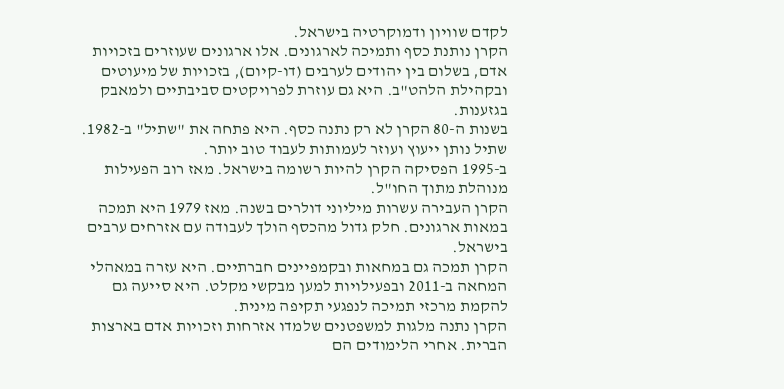לקדם שוויון ודמוקרטיה בישראל.
הקרן נותנת כסף ותמיכה לארגונים. אלו ארגונים שעוזרים בזכויות אדם, בשלום בין יהודים לערבים (דו-קיום), בזכויות של מיעוטים ובקהילת הלהט"ב. היא גם עוזרת לפרויקטים סביבתיים ולמאבק בגזענות.
בשנות ה-80 הקרן לא רק נתנה כסף. היא פתחה את "שתיל" ב-1982. שתיל נותן ייעוץ ועוזר לעמותות לעבוד טוב יותר.
ב-1995 הפסיקה הקרן להיות רשומה בישראל. מאז רוב הפעילות מנוהלת מתוך החו"ל.
הקרן העבירה עשרות מיליוני דולרים בשנה. מאז 1979 היא תמכה במאות ארגונים. חלק גדול מהכסף הולך לעבודה עם אזרחים ערבים בישראל.
הקרן תמכה גם במחאות ובקמפיינים חברתיים. היא עזרה במאהלי המחאה ב-2011 ובפעילויות למען מבקשי מקלט. היא סייעה גם להקמת מרכזי תמיכה לנפגעי תקיפה מינית.
הקרן נתנה מלגות למשפטנים שלמדו אזרחות וזכויות אדם בארצות הברית. אחרי הלימודים הם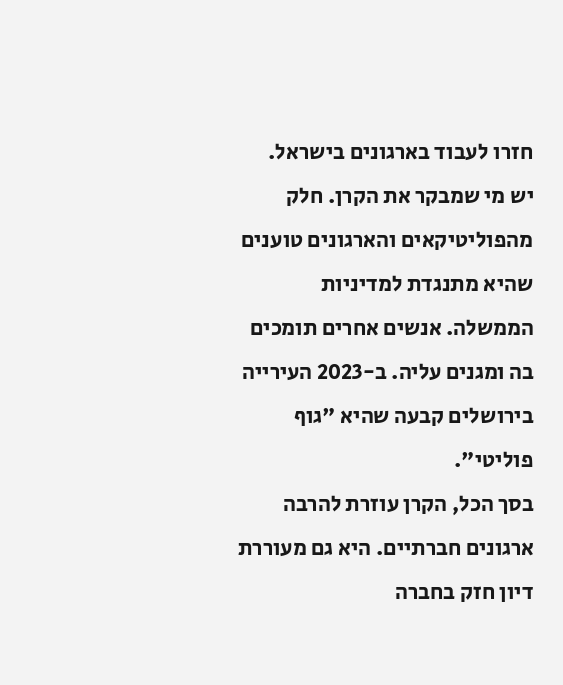חזרו לעבוד בארגונים בישראל.
יש מי שמבקר את הקרן. חלק מהפוליטיקאים והארגונים טוענים שהיא מתנגדת למדיניות הממשלה. אנשים אחרים תומכים בה ומגנים עליה. ב-2023 העירייה בירושלים קבעה שהיא "גוף פוליטי".
בסך הכל, הקרן עוזרת להרבה ארגונים חברתיים. היא גם מעוררת דיון חזק בחברה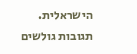הישראלית.
תגובות גולשים